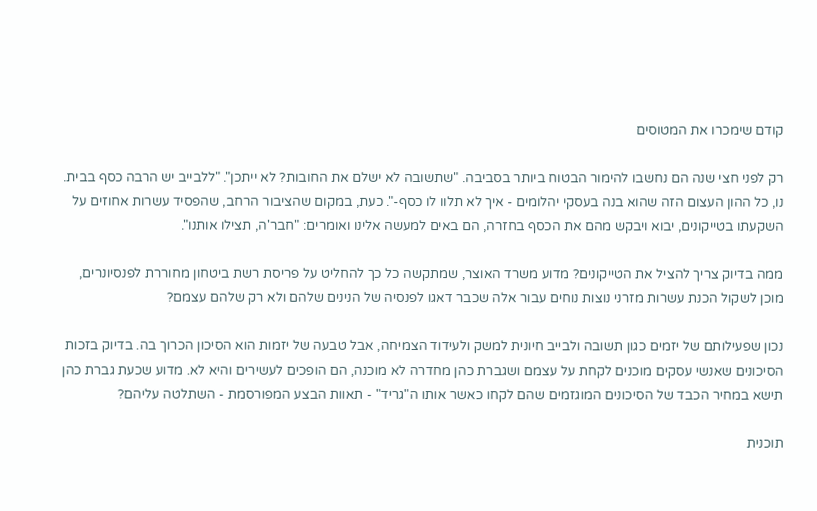קודם שימכרו את המטוסים

רק לפני חצי שנה הם נחשבו להימור הבטוח ביותר בסביבה. "שתשובה לא ישלם את החובות? לא ייתכן". "ללבייב יש הרבה כסף בבית. נו, כל ההון העצום הזה שהוא בנה בעסקי יהלומים - איך לא תלוו לו כסף-". כעת, במקום שהציבור הרחב, שהפסיד עשרות אחוזים על השקעתו בטייקונים, יבוא ויבקש מהם את הכסף בחזרה, הם באים למעשה אלינו ואומרים: "חבר'ה, תצילו אותנו".

ממה בדיוק צריך להציל את הטייקונים? מדוע משרד האוצר, שמתקשה כל כך להחליט על פריסת רשת ביטחון מחוררת לפנסיונרים, מוכן לשקול הכנת עשרות מזרני נוצות נוחים עבור אלה שכבר דאגו לפנסיה של הנינים שלהם ולא רק שלהם עצמם?

נכון שפעילותם של יזמים כגון תשובה ולבייב חיונית למשק ולעידוד הצמיחה, אבל טבעה של יזמות הוא הסיכון הכרוך בה. בדיוק בזכות הסיכונים שאנשי עסקים מוכנים לקחת על עצמם ושגברת כהן מחדרה לא מוכנה, הם הופכים לעשירים והיא לא. מדוע שכעת גברת כהן תישא במחיר הכבד של הסיכונים המוגזמים שהם לקחו כאשר אותו ה"גריד" - תאוות הבצע המפורסמת - השתלטה עליהם?

תוכנית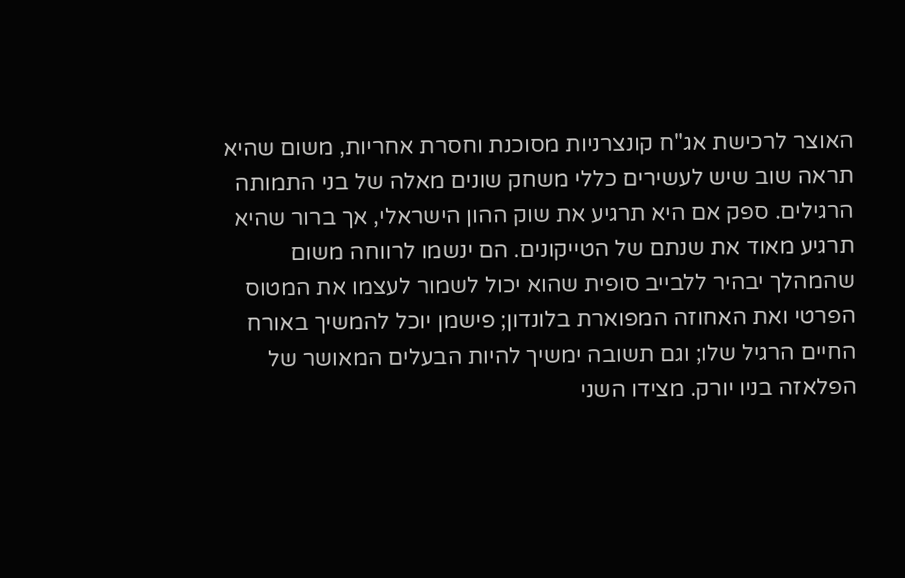האוצר לרכישת אג"ח קונצרניות מסוכנת וחסרת אחריות, משום שהיא תראה שוב שיש לעשירים כללי משחק שונים מאלה של בני התמותה הרגילים. ספק אם היא תרגיע את שוק ההון הישראלי, אך ברור שהיא תרגיע מאוד את שנתם של הטייקונים. הם ינשמו לרווחה משום שהמהלך יבהיר ללבייב סופית שהוא יכול לשמור לעצמו את המטוס הפרטי ואת האחוזה המפוארת בלונדון; פישמן יוכל להמשיך באורח החיים הרגיל שלו; וגם תשובה ימשיך להיות הבעלים המאושר של הפלאזה בניו יורק. מצידו השני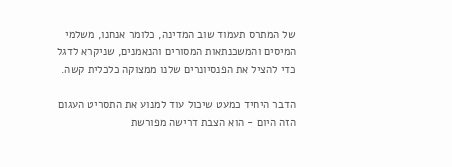של המתרס תעמוד שוב המדינה, כלומר אנחנו, משלמי המיסים והמשכנתאות המסורים והנאמנים, שניקרא לדגל כדי להציל את הפנסיונרים שלנו ממצוקה כלכלית קשה.

הדבר היחיד כמעט שיכול עוד למנוע את התסריט העגום הזה היום - הוא הצבת דרישה מפורשת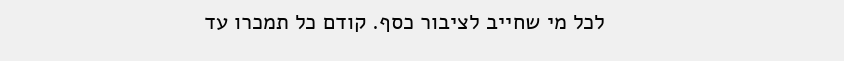לכל מי שחייב לציבור כסף. קודם כל תמכרו עד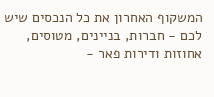המשקוף האחרון את כל הנכסים שיש לכם - חברות, בניינים, מטוסים, אחוזות ודירות פאר -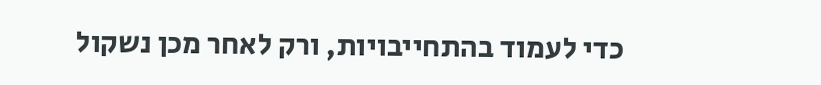כדי לעמוד בהתחייבויות, ורק לאחר מכן נשקול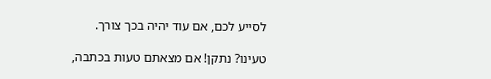לסייע לכם, אם עוד יהיה בכך צורך.

טעינו? נתקן! אם מצאתם טעות בכתבה,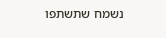נשמח שתשתפו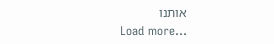אותנו
Load more...